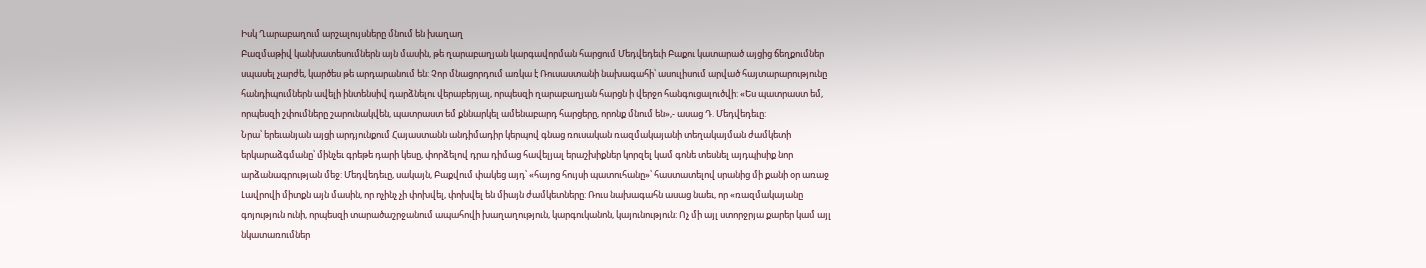Իսկ Ղարաբաղում արշալույսները մնում են խաղաղ
Բազմաթիվ կանխատեսումներն այն մասին, թե ղարաբաղյան կարգավորման հարցում Մեդվեդեւի Բաքու կատարած այցից ճեղքումներ սպասել չարժե, կարծես թե արդարանում են: Չոր մնացորդում առկա է Ռուսաստանի նախագահի՝ ասուլիսում արված հայտարարությունը հանդիպումներն ավելի ինտենսիվ դարձնելու վերաբերյալ, որպեսզի ղարաբաղյան հարցն ի վերջո հանգուցալուծվի: «Ես պատրաստ եմ, որպեսզի շփումները շարունակվեն, պատրաստ եմ քննարկել ամենաբարդ հարցերը, որոնք մնում են»,- ասաց Դ. Մեդվեդեւը:
Նրա՝ երեւանյան այցի արդյունքում Հայաստանն անդիմադիր կերպով գնաց ռուսական ռազմակայանի տեղակայման ժամկետի երկարաձգմանը՝ մինչեւ գրեթե դարի կեսը, փորձելով դրա դիմաց հավելյալ երաշխիքներ կորզել կամ գոնե տեսնել այդպիսիք նոր արձանագրության մեջ: Մեդվեդեւը, սակայն, Բաքվում փակեց այդ՝ «հայոց հույսի պատուհանը»՝ հաստատելով սրանից մի քանի օր առաջ Լավրովի միտքն այն մասին, որ ոչինչ չի փոխվել, փոխվել են միայն ժամկետները: Ռուս նախագահն ասաց նաեւ, որ «ռազմակայանը գոյություն ունի, որպեսզի տարածաշրջանում ապահովի խաղաղություն, կարգուկանոն, կայունություն: Ոչ մի այլ ստորջրյա քարեր կամ այլ նկատառումներ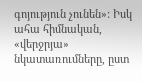գոյություն չունեն»: Իսկ ահա հիմնական, «վերջրյա» նկատառումները, ըստ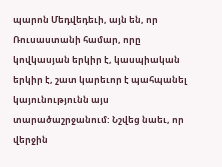պարոն Մեդվեդեւի, այն են, որ Ռուսաստանի համար, որը կովկասյան երկիր է, կասպիական երկիր է, շատ կարեւոր է պահպանել կայունությունն այս տարածաշրջանում: Նշվեց նաեւ, որ վերջին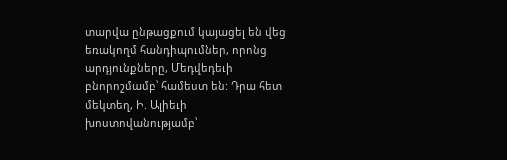տարվա ընթացքում կայացել են վեց եռակողմ հանդիպումներ, որոնց արդյունքները, Մեդվեդեւի բնորոշմամբ՝ համեստ են: Դրա հետ մեկտեղ, Ի. Ալիեւի խոստովանությամբ՝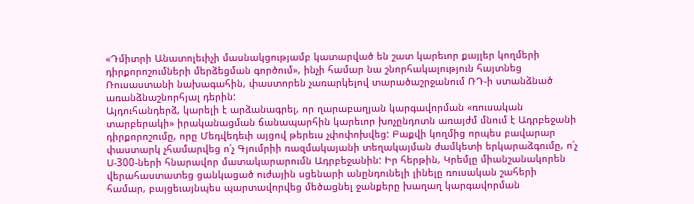«Դմիտրի Անատոլեւիչի մասնակցությամբ կատարված են շատ կարեւոր քայլեր կողմերի դիրքորոշումների մերձեցման գործում», ինչի համար նա շնորհակալություն հայտնեց Ռուսաստանի նախագահին, փաստորեն չառարկելով տարածաշրջանում ՌԴ-ի ստանձնած առանձնաշնորհյալ դերին:
Այդուհանդերձ, կարելի է արձանագրել, որ ղարաբաղյան կարգավորման «ռուսական տարբերակի» իրականացման ճանապարհին կարեւոր խոչընդոտն առայժմ մնում է Ադրբեջանի դիրքորոշումը, որը Մեդվեդեւի այցով թերեւս չփոփոխվեց: Բաքվի կողմից որպես բավարար փաստարկ չհամարվեց ո՛չ Գյումրիի ռազմակայանի տեղակայման ժամկետի երկարաձգումը, ո՛չ Ս-300-ների հնարավոր մատակարարումն Ադրբեջանին: Իր հերթին, Կրեմլը միանշանակորեն վերահաստատեց ցանկացած ուժային սցենարի անընդունելի լինելը ռուսական շահերի համար, բայցեւայնպես պարտավորվեց մեծացնել ջանքերը խաղաղ կարգավորման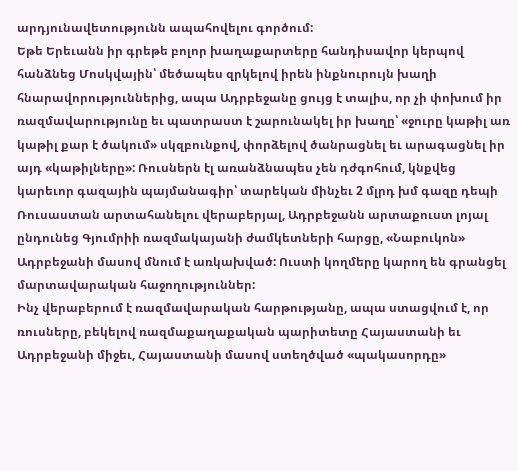արդյունավետությունն ապահովելու գործում:
Եթե Երեւանն իր գրեթե բոլոր խաղաքարտերը հանդիսավոր կերպով հանձնեց Մոսկվային՝ մեծապես զրկելով իրեն ինքնուրույն խաղի հնարավորություններից, ապա Ադրբեջանը ցույց է տալիս, որ չի փոխում իր ռազմավարությունը եւ պատրաստ է շարունակել իր խաղը՝ «ջուրը կաթիլ առ կաթիլ քար է ծակում» սկզբունքով, փորձելով ծանրացնել եւ արագացնել իր այդ «կաթիլները»: Ռուսներն էլ առանձնապես չեն դժգոհում, կնքվեց կարեւոր գազային պայմանագիր՝ տարեկան մինչեւ 2 մլրդ խմ գազը դեպի Ռուսաստան արտահանելու վերաբերյալ, Ադրբեջանն արտաքուստ լոյալ ընդունեց Գյումրիի ռազմակայանի ժամկետների հարցը, «Նաբուկոն» Ադրբեջանի մասով մնում է առկախված: Ուստի կողմերը կարող են գրանցել մարտավարական հաջողություններ:
Ինչ վերաբերում է ռազմավարական հարթությանը, ապա ստացվում է, որ ռուսները, բեկելով ռազմաքաղաքական պարիտետը Հայաստանի եւ Ադրբեջանի միջեւ, Հայաստանի մասով ստեղծված «պակասորդը»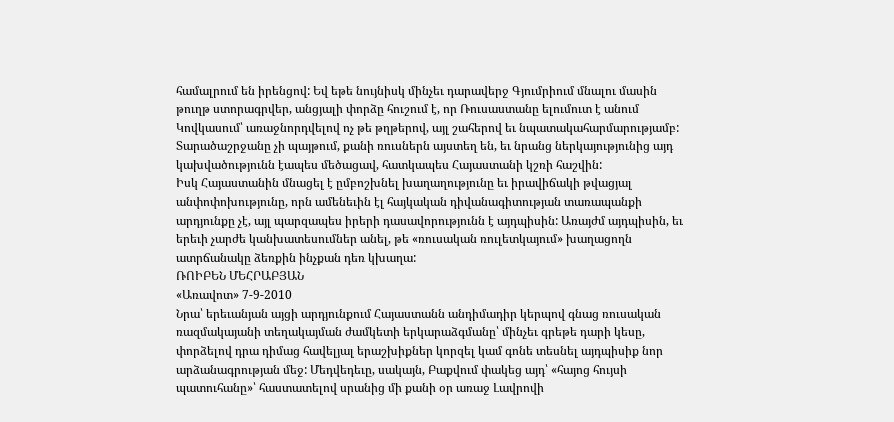համալրում են իրենցով: Եվ եթե նույնիսկ մինչեւ դարավերջ Գյումրիում մնալու մասին թուղթ ստորագրվեր, անցյալի փորձը հուշում է, որ Ռուսաստանը ելումուտ է անում Կովկասում՝ առաջնորդվելով ոչ թե թղթերով, այլ շահերով եւ նպատակահարմարությամբ: Տարածաշրջանը չի պայթում, քանի ռուսներն այստեղ են, եւ նրանց ներկայությունից այդ կախվածությունն էապես մեծացավ, հատկապես Հայաստանի կշռի հաշվին:
Իսկ Հայաստանին մնացել է ըմբոշխնել խաղաղությունը եւ իրավիճակի թվացյալ անփոփոխությունը, որն ամենեւին էլ հայկական դիվանագիտության տառապանքի արդյունքը չէ, այլ պարզապես իրերի դասավորությունն է այդպիսին: Առայժմ այդպիսին, եւ երեւի չարժե կանխատեսումներ անել, թե «ռուսական ռուլետկայում» խաղացողն ատրճանակը ձեռքին ինչքան դեռ կխաղա:
ՌՈԻԲԵՆ ՄԵՀՐԱԲՅԱՆ
«Առավոտ» 7-9-2010
Նրա՝ երեւանյան այցի արդյունքում Հայաստանն անդիմադիր կերպով գնաց ռուսական ռազմակայանի տեղակայման ժամկետի երկարաձգմանը՝ մինչեւ գրեթե դարի կեսը, փորձելով դրա դիմաց հավելյալ երաշխիքներ կորզել կամ գոնե տեսնել այդպիսիք նոր արձանագրության մեջ: Մեդվեդեւը, սակայն, Բաքվում փակեց այդ՝ «հայոց հույսի պատուհանը»՝ հաստատելով սրանից մի քանի օր առաջ Լավրովի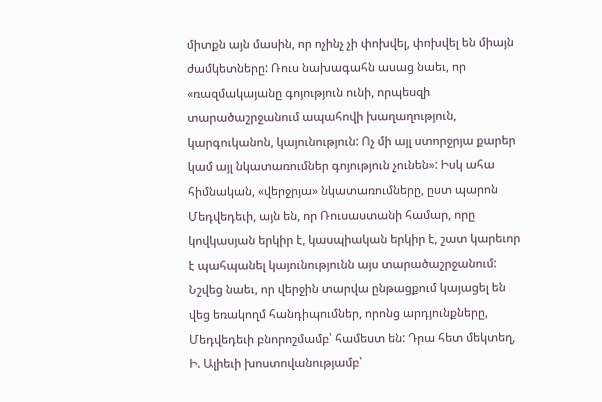միտքն այն մասին, որ ոչինչ չի փոխվել, փոխվել են միայն ժամկետները: Ռուս նախագահն ասաց նաեւ, որ «ռազմակայանը գոյություն ունի, որպեսզի տարածաշրջանում ապահովի խաղաղություն, կարգուկանոն, կայունություն: Ոչ մի այլ ստորջրյա քարեր կամ այլ նկատառումներ գոյություն չունեն»: Իսկ ահա հիմնական, «վերջրյա» նկատառումները, ըստ պարոն Մեդվեդեւի, այն են, որ Ռուսաստանի համար, որը կովկասյան երկիր է, կասպիական երկիր է, շատ կարեւոր է պահպանել կայունությունն այս տարածաշրջանում: Նշվեց նաեւ, որ վերջին տարվա ընթացքում կայացել են վեց եռակողմ հանդիպումներ, որոնց արդյունքները, Մեդվեդեւի բնորոշմամբ՝ համեստ են: Դրա հետ մեկտեղ, Ի. Ալիեւի խոստովանությամբ՝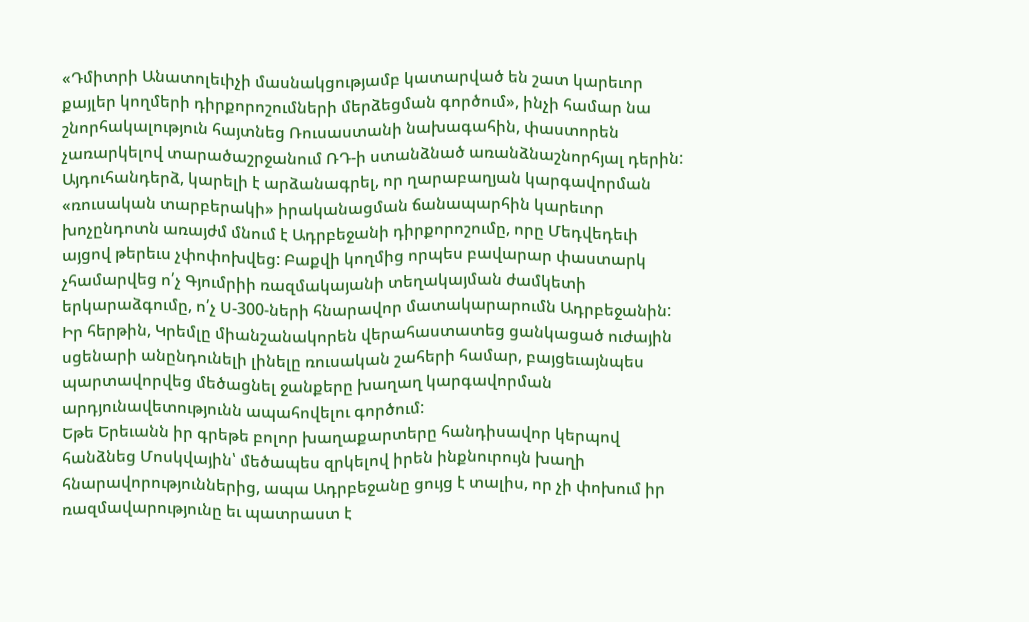«Դմիտրի Անատոլեւիչի մասնակցությամբ կատարված են շատ կարեւոր քայլեր կողմերի դիրքորոշումների մերձեցման գործում», ինչի համար նա շնորհակալություն հայտնեց Ռուսաստանի նախագահին, փաստորեն չառարկելով տարածաշրջանում ՌԴ-ի ստանձնած առանձնաշնորհյալ դերին:
Այդուհանդերձ, կարելի է արձանագրել, որ ղարաբաղյան կարգավորման «ռուսական տարբերակի» իրականացման ճանապարհին կարեւոր խոչընդոտն առայժմ մնում է Ադրբեջանի դիրքորոշումը, որը Մեդվեդեւի այցով թերեւս չփոփոխվեց: Բաքվի կողմից որպես բավարար փաստարկ չհամարվեց ո՛չ Գյումրիի ռազմակայանի տեղակայման ժամկետի երկարաձգումը, ո՛չ Ս-300-ների հնարավոր մատակարարումն Ադրբեջանին: Իր հերթին, Կրեմլը միանշանակորեն վերահաստատեց ցանկացած ուժային սցենարի անընդունելի լինելը ռուսական շահերի համար, բայցեւայնպես պարտավորվեց մեծացնել ջանքերը խաղաղ կարգավորման արդյունավետությունն ապահովելու գործում:
Եթե Երեւանն իր գրեթե բոլոր խաղաքարտերը հանդիսավոր կերպով հանձնեց Մոսկվային՝ մեծապես զրկելով իրեն ինքնուրույն խաղի հնարավորություններից, ապա Ադրբեջանը ցույց է տալիս, որ չի փոխում իր ռազմավարությունը եւ պատրաստ է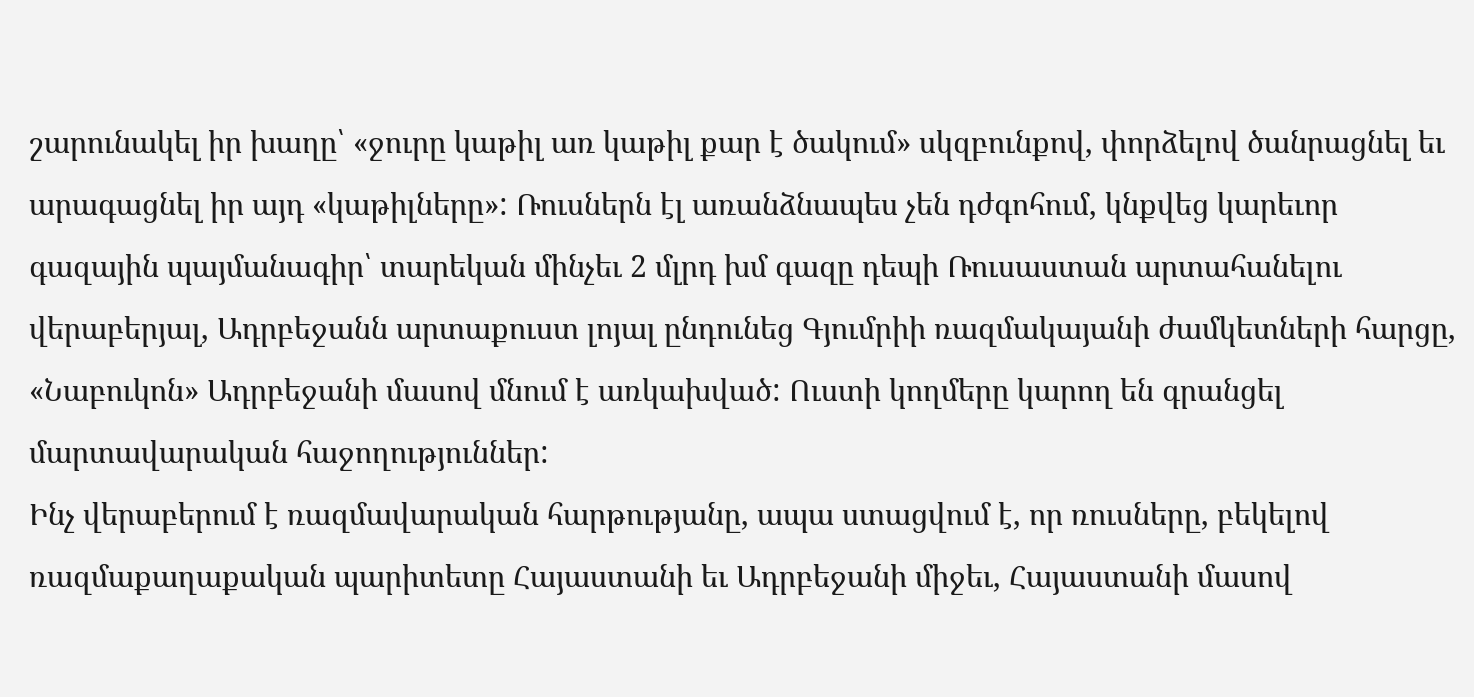շարունակել իր խաղը՝ «ջուրը կաթիլ առ կաթիլ քար է ծակում» սկզբունքով, փորձելով ծանրացնել եւ արագացնել իր այդ «կաթիլները»: Ռուսներն էլ առանձնապես չեն դժգոհում, կնքվեց կարեւոր գազային պայմանագիր՝ տարեկան մինչեւ 2 մլրդ խմ գազը դեպի Ռուսաստան արտահանելու վերաբերյալ, Ադրբեջանն արտաքուստ լոյալ ընդունեց Գյումրիի ռազմակայանի ժամկետների հարցը, «Նաբուկոն» Ադրբեջանի մասով մնում է առկախված: Ուստի կողմերը կարող են գրանցել մարտավարական հաջողություններ:
Ինչ վերաբերում է ռազմավարական հարթությանը, ապա ստացվում է, որ ռուսները, բեկելով ռազմաքաղաքական պարիտետը Հայաստանի եւ Ադրբեջանի միջեւ, Հայաստանի մասով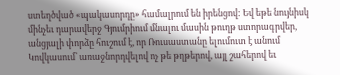ստեղծված «պակասորդը» համալրում են իրենցով: Եվ եթե նույնիսկ մինչեւ դարավերջ Գյումրիում մնալու մասին թուղթ ստորագրվեր, անցյալի փորձը հուշում է, որ Ռուսաստանը ելումուտ է անում Կովկասում՝ առաջնորդվելով ոչ թե թղթերով, այլ շահերով եւ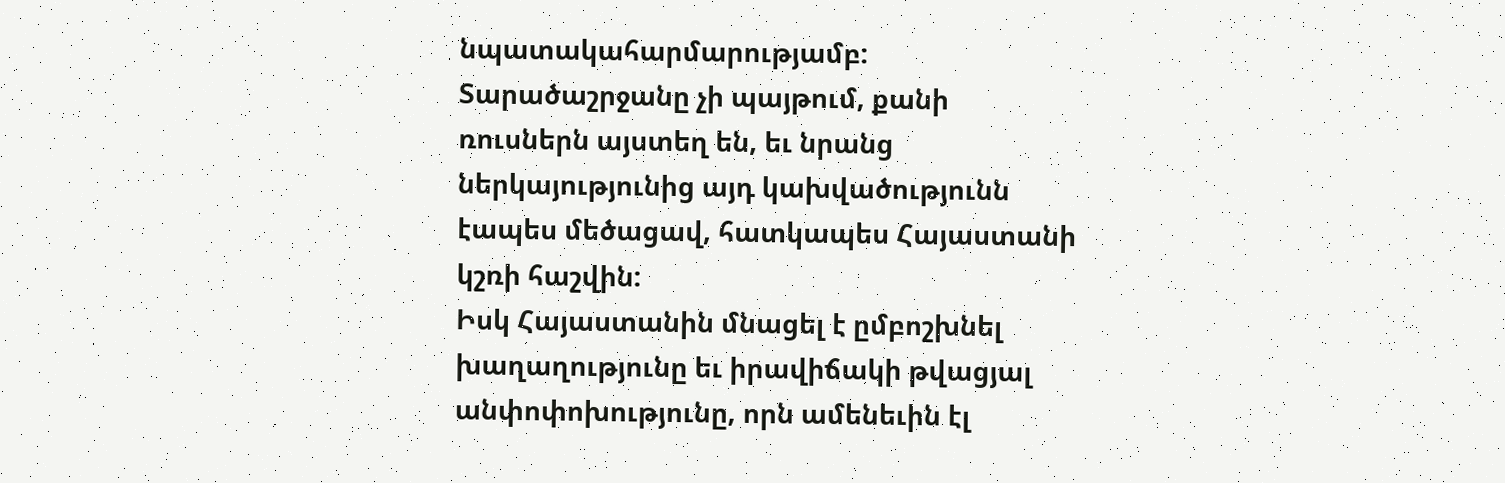նպատակահարմարությամբ: Տարածաշրջանը չի պայթում, քանի ռուսներն այստեղ են, եւ նրանց ներկայությունից այդ կախվածությունն էապես մեծացավ, հատկապես Հայաստանի կշռի հաշվին:
Իսկ Հայաստանին մնացել է ըմբոշխնել խաղաղությունը եւ իրավիճակի թվացյալ անփոփոխությունը, որն ամենեւին էլ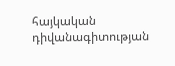հայկական դիվանագիտության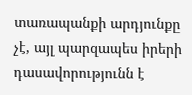տառապանքի արդյունքը չէ, այլ պարզապես իրերի դասավորությունն է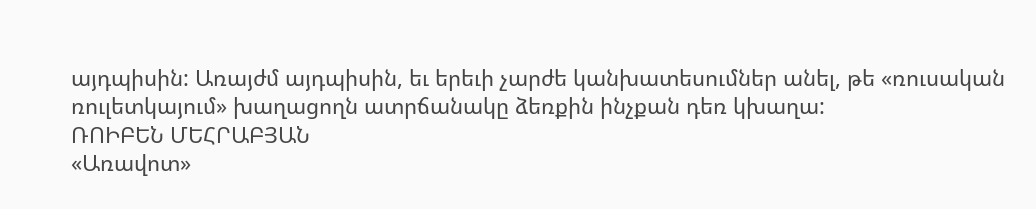այդպիսին: Առայժմ այդպիսին, եւ երեւի չարժե կանխատեսումներ անել, թե «ռուսական ռուլետկայում» խաղացողն ատրճանակը ձեռքին ինչքան դեռ կխաղա:
ՌՈԻԲԵՆ ՄԵՀՐԱԲՅԱՆ
«Առավոտ»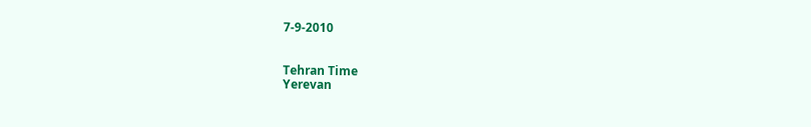7-9-2010


Tehran Time
Yerevan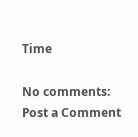Time

No comments:
Post a Comment